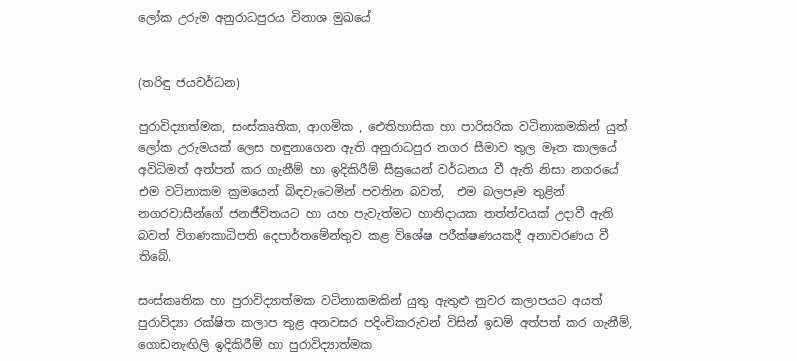ලෝක උරුම අනුරාධපුරය විනාශ මුඛයේ


(තරිඳු ජයවර්ධන)

පුරාවිද්‍යාත්මක, සංස්කෘතික, ආගමික , ඓතිහාසික හා පාරිසරික වටිනාකමකින් යුත් ලෝක උරුමයක් ලෙස හඳුනාගෙන ඇති අනුරාධපුර නගර සීමාව තුල මෑත කාලයේ අවිධිමත් අත්පත් කර ගැනීම් හා ඉදිකිරීම් සීඝ්‍රයෙන් වර්ධනය වී ඇති නිසා නගරයේ  එම වටිනාකම ක්‍රමයෙන් බිඳවැටෙමින් පවතින බවත්,  එම බලපෑම තුළින් නගරවාසීන්ගේ ජනජීවිතයට හා යහ පැවැත්මට හානිදායක තත්ත්වයක් උදාවී ඇති බවත් විගණකාධිපති දෙපාර්තමේන්තුව කළ විශේෂ පරීක්ෂණයකදී අනාවරණය වී තිබේ.

සංස්කෘතික හා පුරාවිද්‍යාත්මක වටිනාකමකින් යුතු ඇතුළු නුවර කලාපයට අයත් පුරාවිද්‍යා රක්ෂිත කලාප තුළ අනවසර පදිංචිකරුවන් විසින් ඉඩම් අත්පත් කර ගැනීම්, ගොඩනැඟිලි ඉදිකිරීම් හා පුරාවිද්‍යාත්මක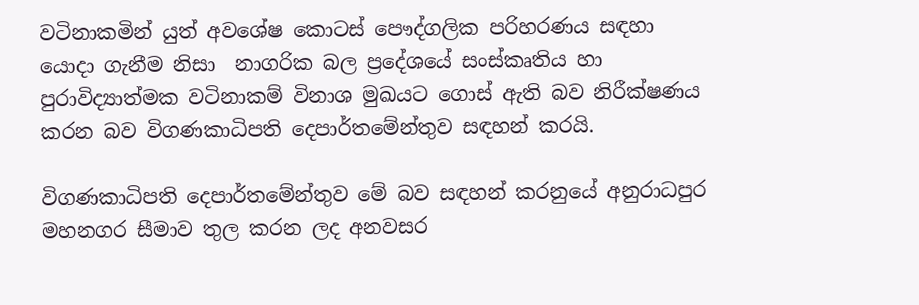වටිනාකමින් යුත් අවශේෂ කොටස් පෞද්ගලික පරිහරණය සඳහා යොදා ගැනීම නිසා  නාගරික බල ප්‍රදේශයේ සංස්කෘතිය හා පුරාවිද්‍යාත්මක වටිනාකම් විනාශ මුඛයට ගොස් ඇති බව නිරීක්ෂණය කරන බව විගණකාධිපති දෙපාර්තමේන්තුව සඳහන් කරයි.

විගණකාධිපති දෙපාර්තමේන්තුව මේ බව සඳහන් කරනුයේ අනුරාධපුර මහනගර සීමාව තුල කරන ලද අනවසර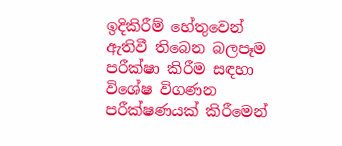ඉදිකිරීම් හේතුවෙන් ඇතිවී තිබෙන බලපෑම පරීක්ෂා කිරීම සඳහා විශේෂ විගණන පරීක්ෂණයක් කිරීමෙන්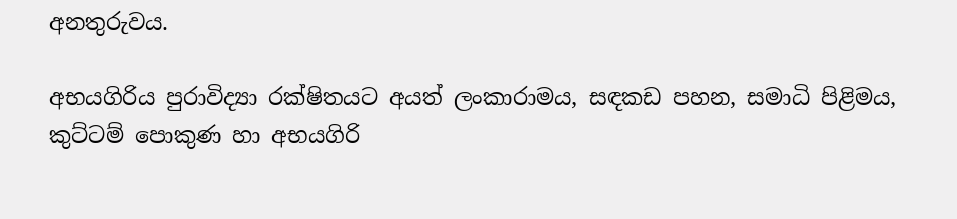අනතුරුවය.

අභයගිරිය පුරාවිද්‍යා රක්ෂිතයට අයත් ලංකාරාමය, සඳකඩ පහන, සමාධි පිළිමය, කුට්ටම් පොකුණ හා අභයගිරි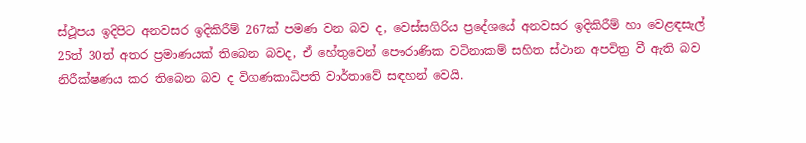ස්ථූපය ඉදිපිට අනවසර ඉදිකිරීම් 267ක් පමණ වන බව ද, වෙස්සගිරිය ප්‍රදේශයේ අනවසර ඉදිකිරීම් හා වෙළඳසැල් 25ත් 30ත් අතර ප්‍රමාණයක් තිබෙන බවද, ඒ හේතුවෙන් පෞරාණික වටිනාකම් සහිත ස්ථාන අපවිත්‍ර වී ඇති බව නිරීක්ෂණය කර තිබෙන බව ද විගණකාධිපති වාර්තාවේ සඳහන් වෙයි.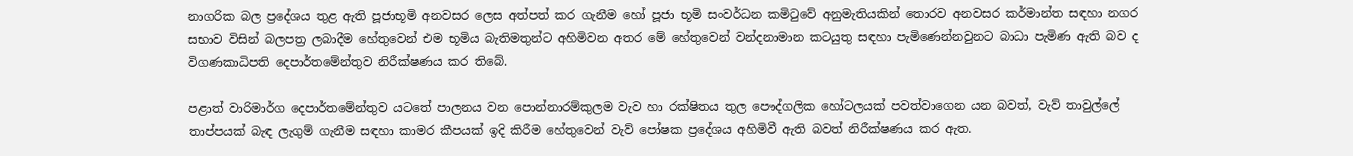නාගරික බල ප්‍රදේශය තුළ ඇති පූජාභූමි අනවසර ලෙස අත්පත් කර ගැනීම හෝ පූජා භූමි සංවර්ධන කමිටුවේ අනුමැතියකින් තොරව අනවසර කර්මාන්ත සඳහා නගර සභාව විසින් බලපත්‍ර ලබාදීම හේතුවෙන් එම භූමිය බැතිමතුන්ට අහිමිවන අතර මේ හේතුවෙන් වන්දනාමාන කටයුතු සඳහා පැමිණෙන්නවුනට බාධා පැමිණ ඇති බව ද විගණකාධිපති දෙපාර්තමේන්තුව නිරීක්ෂණය කර තිබේ.

පළාත් වාරිමාර්ග දෙපාර්තමේන්තුව යටතේ පාලනය වන පොන්නාරම්කුලම වැව හා රක්ෂිතය තුල පෞද්ගලික හෝටලයක් පවත්වාගෙන යන බවත්, වැව් තාවුල්ලේ තාප්පයක් බැඳ ලැගුම් ගැනීම සඳහා කාමර කීපයක් ඉදි කිරීම හේතුවෙන් වැව් පෝෂක ප්‍රදේශය අහිමිවී ඇති බවත් නිරීක්ෂණය කර ඇත.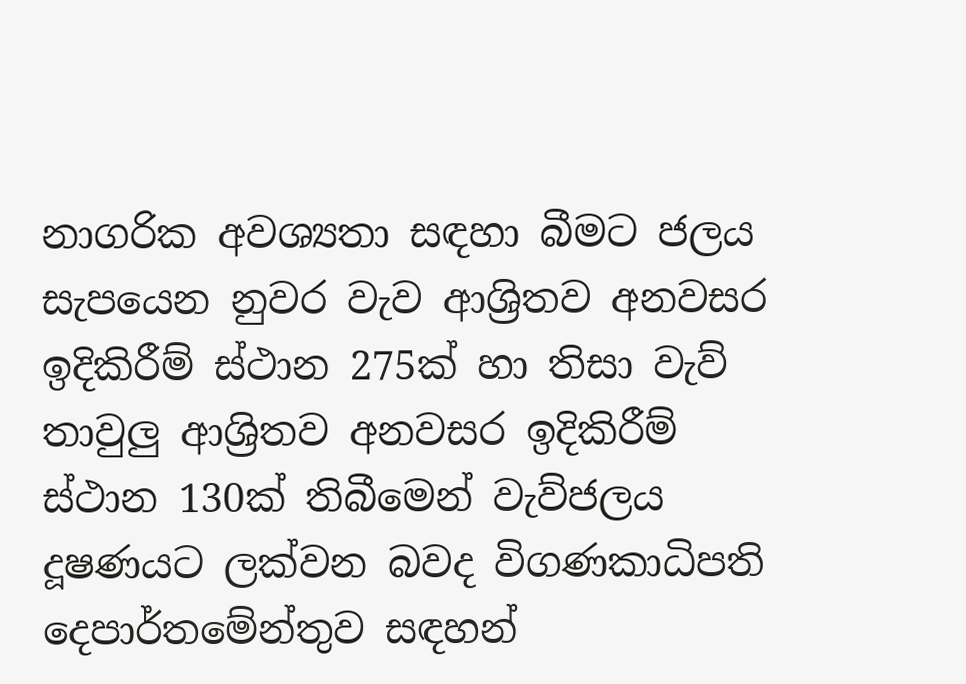නාගරික අවශ්‍යතා සඳහා බීමට ජලය සැපයෙන නුවර වැව ආශ්‍රිතව අනවසර ඉදිකිරීම් ස්ථාන 275ක් හා තිසා වැව් තාවුලු ආශ්‍රිතව අනවසර ඉදිකිරීම් ස්ථාන 130ක් තිබීමෙන් වැව්ජලය දූෂණයට ලක්වන බවද විගණකාධිපති දෙපාර්තමේන්තුව සඳහන්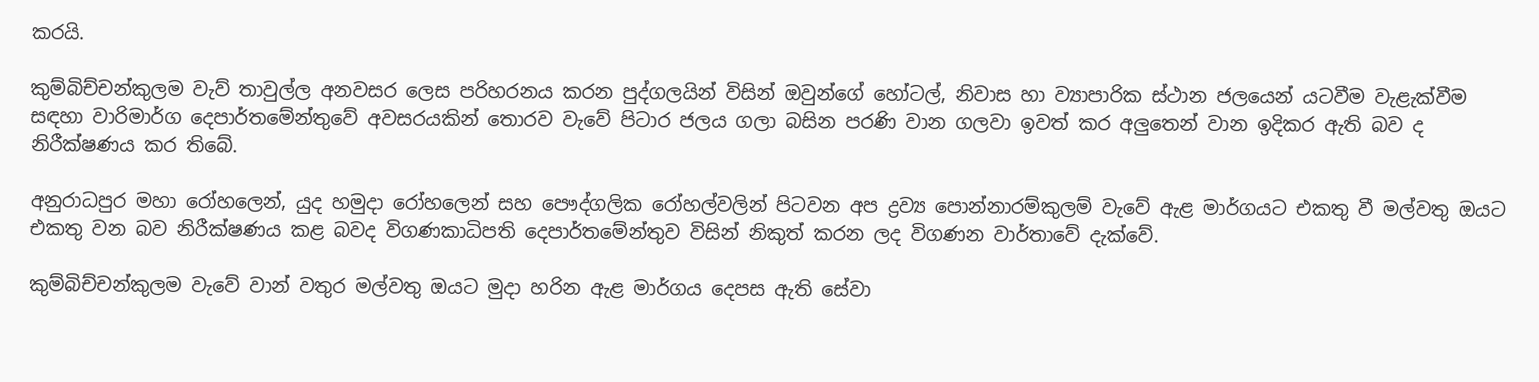කරයි.

කුම්බිච්චන්කුලම වැව් තාවුල්ල අනවසර ලෙස පරිහරනය කරන පුද්ගලයින් විසින් ඔවුන්ගේ හෝටල්, නිවාස හා ව්‍යාපාරික ස්ථාන ජලයෙන් යටවීම වැළැක්වීම සඳහා වාරිමාර්ග දෙපාර්තමේන්තුවේ අවසරයකින් තොරව වැවේ පිටාර ජලය ගලා බසින පරණි වාන ගලවා ඉවත් කර අලුතෙන් වාන ඉදිකර ඇති බව ද නිරීක්ෂණය කර තිබේ.

අනුරාධපුර මහා රෝහලෙන්, යුද හමුදා රෝහලෙන් සහ පෞද්ගලික රෝහල්වලින් පිටවන අප ද්‍රව්‍ය පොන්නාරම්කුලම් වැවේ ඇළ මාර්ගයට එකතු වී මල්වතු ඔයට එකතු වන බව නිරීක්ෂණය කළ බවද විගණකාධිපති දෙපාර්තමේන්තුව විසින් නිකුත් කරන ලද විගණන වාර්තාවේ දැක්වේ.

කුම්බිච්චන්කුලම වැවේ වාන් වතුර මල්වතු ඔයට මුදා හරින ඇළ මාර්ගය දෙපස ඇති සේවා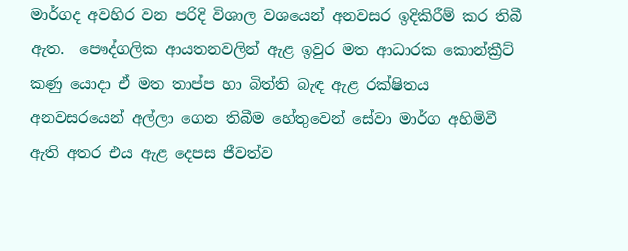මාර්ගද අවහිර වන පරිදි විශාල වශයෙන් අනවසර ඉදිකිරීම් කර තිබී ඇත.  පෞද්ගලික ආයතනවලින් ඇළ ඉවුර මත ආධාරක කොන්ක්‍රීට් කණු යොදා ඒ මත තාප්ප හා බිත්ති බැඳ ඇළ රක්ෂිතය අනවසරයෙන් අල්ලා ගෙන තිබීම හේතුවෙන් සේවා මාර්ග අහිමිවී ඇති අතර එය ඇළ දෙපස ජීවත්ව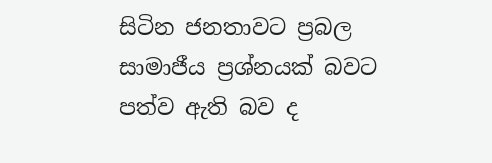සිටින ජනතාවට ප්‍රබල සාමාජීය ප්‍රශ්නයක් බවට පත්ව ඇති බව ද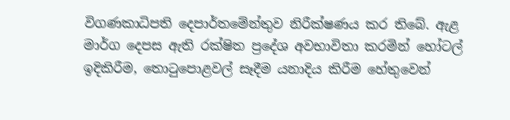විගණකාධිපති දෙපාර්තමේන්තුව නිරීක්ෂණය කර තිබේ. ඇළ මාර්ග දෙපස ඇති රක්ෂිත ප්‍රදේශ අවභාවිතා කරමින් හෝටල් ඉදිකිරීම, තොටුපොළවල් සෑදීම යනාදිය කිරීම හේතුවෙන්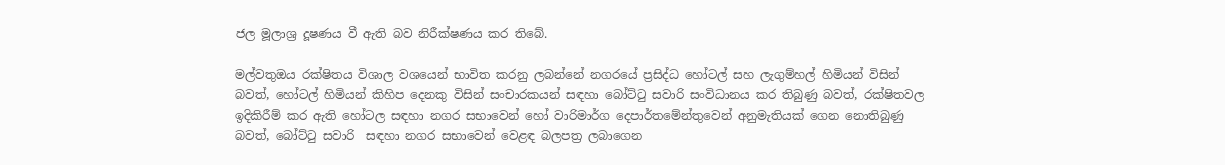ජල මූලාශ්‍ර දූෂණය වී ඇති බව නිරීක්ෂණය කර තිබේ.

මල්වතුඔය රක්ෂිතය විශාල වශයෙන් භාවිත කරනු ලබන්නේ නගරයේ ප්‍රසිද්ධ හෝටල් සහ ලැගුම්හල් හිමියන් විසින් බවත්, හෝටල් හිමියන් කිහිප දෙනකු විසින් සංචාරකයන් සඳහා බෝට්ටු සවාරි සංවිධානය කර තිබුණු බවත්, රක්ෂිතවල ඉදිකිරීම් කර ඇති හෝටල සඳහා නගර සභාවෙන් හෝ වාරිමාර්ග දෙපාර්තමේන්තුවෙන් අනුමැතියක් ගෙන නොතිබුණු බවත්, බෝට්ටු සවාරි  සඳහා නගර සභාවෙන් වෙළඳ බලපත්‍ර ලබාගෙන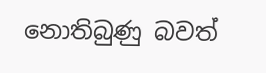නොතිබුණු බවත්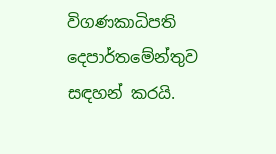විගණකාධිපති දෙපාර්තමේන්තුව සඳහන් කරයි.